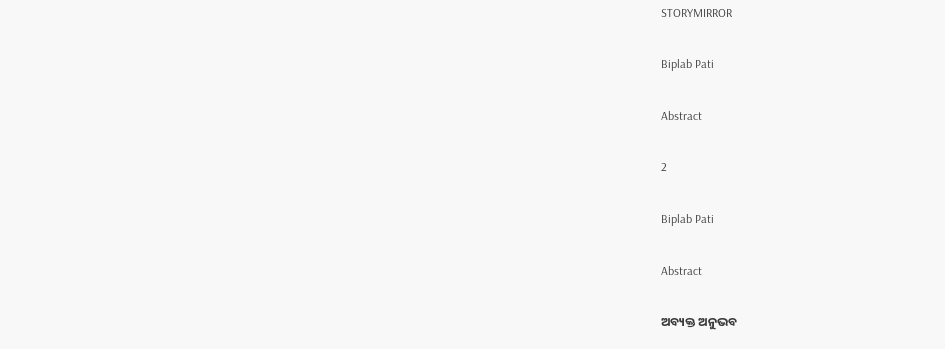STORYMIRROR

Biplab Pati

Abstract

2

Biplab Pati

Abstract

ଅବ୍ୟକ୍ତ ଅନୁଭବ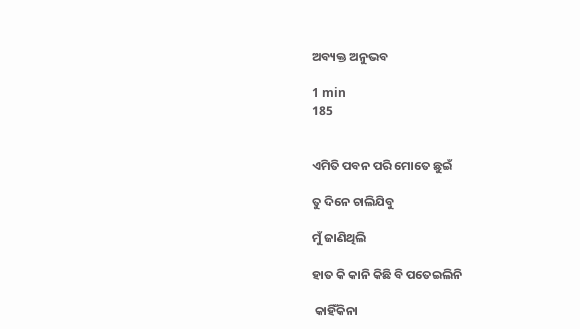ଅବ୍ୟକ୍ତ ଅନୁଭବ

1 min
185


ଏମିତି ପବନ ପରି ମୋତେ ଛୁଇଁ

ତୁ ଦିନେ ଚାଲିଯିବୁ

ମୁଁ ଜାଣିଥିଲି

ହାତ କି କାନି କିଛି ବି ପତେଇଲିନି

 କାହିଁକିନା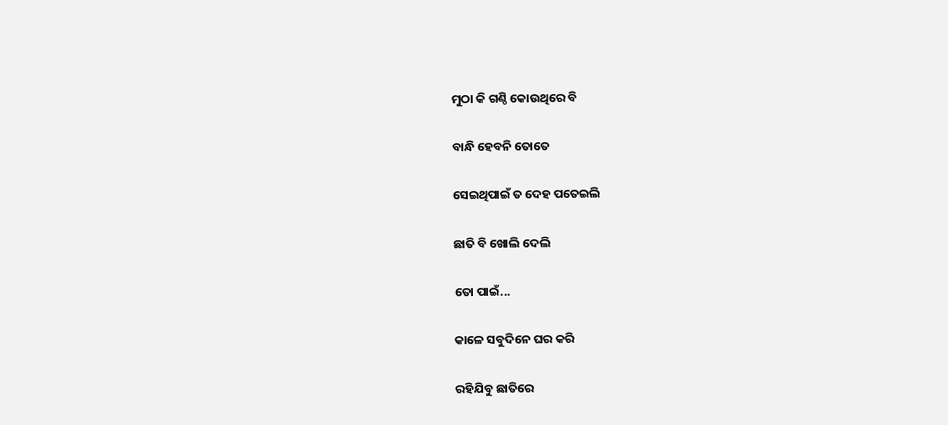ମୁଠା କି ଗଣ୍ଠି କୋଉଥିରେ ବି

ବାନ୍ଧି ହେବନି ତୋତେ

ସେଇଥିପାଇଁ ତ ଦେହ ପତେଇଲି

ଛାତି ବି ଖୋଲି ଦେଲି

ତୋ ପାଇଁ...

କାଳେ ସବୁଦିନେ ଘର କରି

ରହିଯିବୁ ଛାତିରେ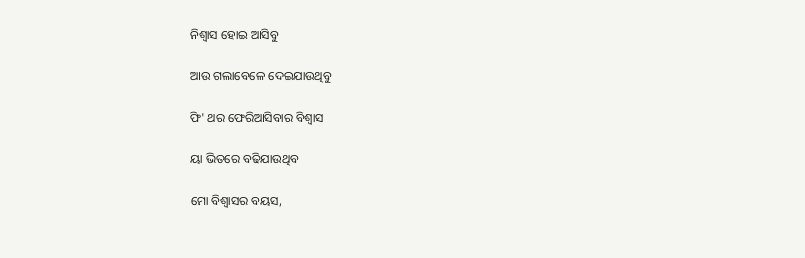ନିଶ୍ୱାସ ହୋଇ ଆସିବୁ

ଆଉ ଗଲାବେଳେ ଦେଇଯାଉଥିବୁ

ଫି' ଥର ଫେରିଆସିବାର ବିଶ୍ଵାସ

ୟା ଭିତରେ ବଢିଯାଉଥିବ

ମୋ ବିଶ୍ୱାସର ବୟସ,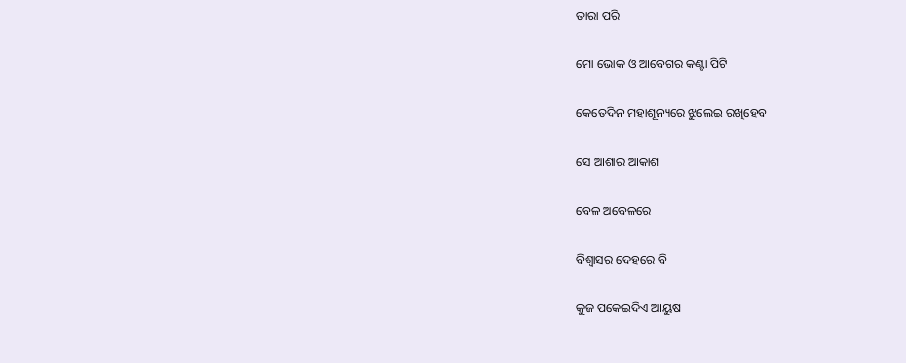ତାରା ପରି

ମୋ ଭୋକ ଓ ଆବେଗର କଣ୍ଟା ପିଟି

କେତେଦିନ ମହାଶୂନ୍ୟରେ ଝୁଲେଇ ରଖିହେବ

ସେ ଆଶାର ଆକାଶ

ବେଳ ଅବେଳରେ

ବିଶ୍ୱାସର ଦେହରେ ବି

କୁଜ ପକେଇଦିଏ ଆୟୁଷ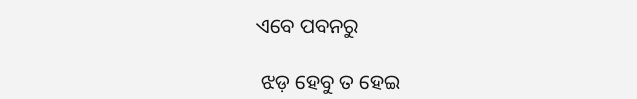ଏବେ ପବନରୁ

 ଝଡ଼ ହେବୁ ତ ହେଇ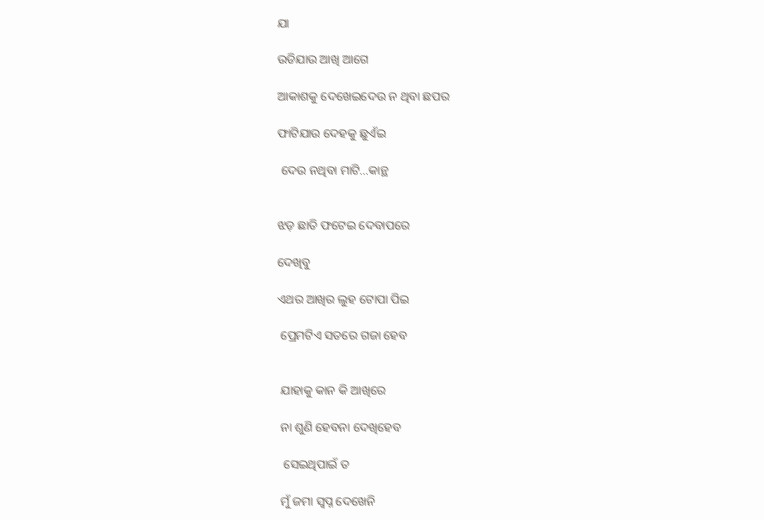ଯା

ଉଡିଯାଉ ଆଖି ଆଗେ

ଆକାଶକୁ ଦେଖେଇଦେଉ ନ ଥିବା ଛପର

ଫାଟିଯାଉ ଦେହକୁ ଛୁଏଁଇ

 ଦେଉ ନଥିବା ମାଟି...କାନ୍ଥ


ଝଡ଼ ଛାତି ଫଟେଇ ଦେବାପରେ

ଦେଖିବୁ

ଏଥର ଆଖିର ଲୁହ ଟୋପା ପିଇ

 ପ୍ରେମଟିଏ ସତରେ ଗଜା ହେବ


 ଯାହାକୁ କାନ କି ଆଖିରେ

 ନା ଶୁଣି ହେବନା ଦେଖିହେବ

  ସେଇଥିପାଇଁ ତ

 ମୁଁ ଜମା ସ୍ବପ୍ନ ଦେଖେନି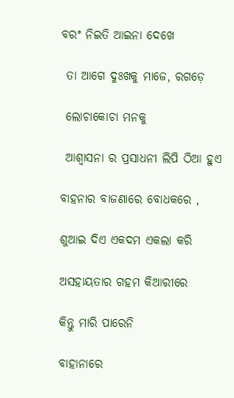ବରଂ ନିଇତି ଆଇନା ଦେଖେ

 ତା ଆଗେ ଦୁଃଖକୁ ମାଜେ, ରଗଡ଼େ

 ଲୋଚାକୋଚା ମନକୁ

 ଆଶ୍ୱାସନା ର ପ୍ରସାଧନୀ ଲିପି ଠିଆ ହୁଏ

ବାହନାର ବାଜଣାରେ ବୋଧକରେ ,

ଶୁଆଇ ଦିଏ ଏକଦମ ଏକଲା କରି

ଅସହାୟତାର ଗହମ କିଆରୀରେ

କିନ୍ତୁ ମାରି ପାରେନି

ବାହାନାରେ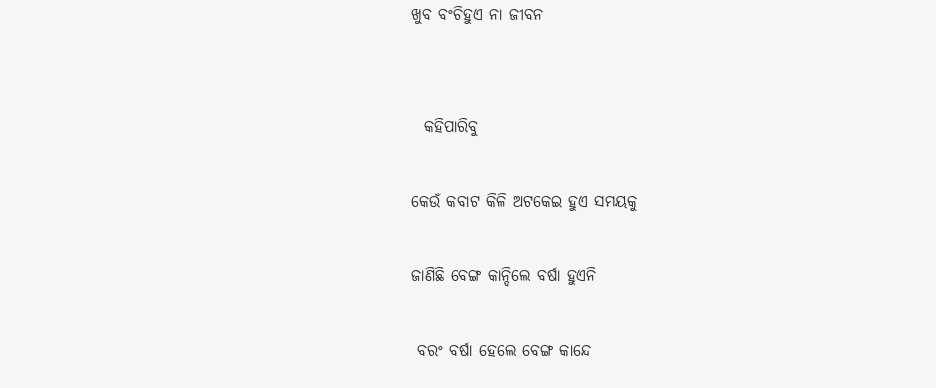ଖୁବ ବଂଚିହୁଏ ନା ଜୀବନ


  କହିପାରିବୁ

କେଉଁ କବାଟ କିଳି ଅଟକେଇ ହୁଏ ସମୟକୁ

ଜାଣିଛି ବେଙ୍ଗ କାନ୍ଦିଲେ ବର୍ଷା ହୁଏନି

 ବରଂ ବର୍ଷା ହେଲେ ବେଙ୍ଗ କାନ୍ଦେ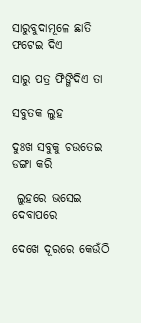ସାରୁବୁଦାମୂଳେ ଛାତି ଫଟେଇ ଦିଏ

ସାରୁ ପତ୍ର ଫିଙ୍ଗିଦିଏ ତା

ସବୁତକ ଲୁହ

ଦୁଃଖ ସବୁକୁ ଚଉତେଇ ଡଙ୍ଗା କରି

 ଲୁହରେ ଭସେଇ ଦେବାପରେ

ଦେଖେ ଦୂରରେ କେଉଁଠି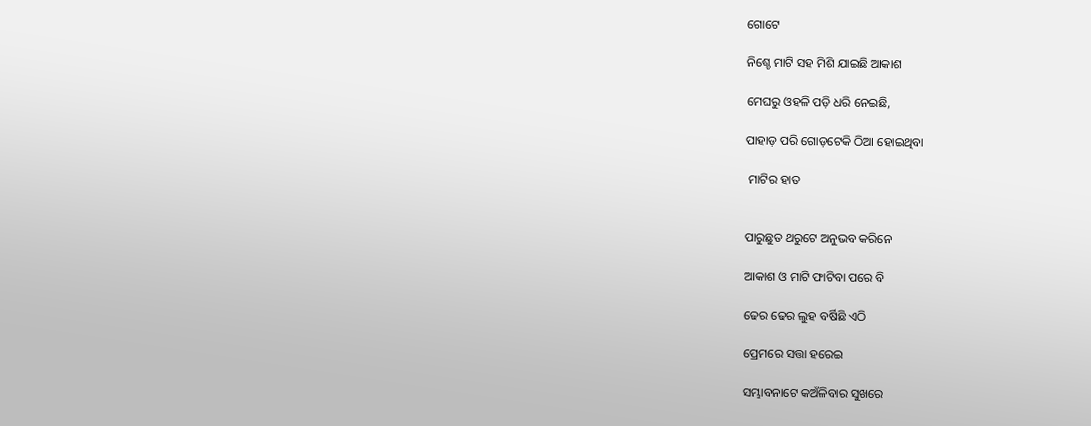ଗୋଟେ

ନିଶ୍ଚେ ମାଟି ସହ ମିଶି ଯାଇଛି ଆକାଶ

ମେଘରୁ ଓହଳି ପଡ଼ି ଧରି ନେଇଛି,

ପାହାଡ଼ ପରି ଗୋଡ଼ଟେକି ଠିଆ ହୋଇଥିବା

 ମାଟିର ହାତ


ପାରୁଛୁତ ଥରୁଟେ ଅନୁଭବ କରିନେ

ଆକାଶ ଓ ମାଟି ଫାଟିବା ପରେ ବି

ଢେର ଢେର ଲୁହ ବର୍ଷିଛି ଏଠି

ପ୍ରେମରେ ସତ୍ତା ହରେଇ

ସମ୍ଭାବନାଟେ କଅଁଳିବାର ସୁଖରେ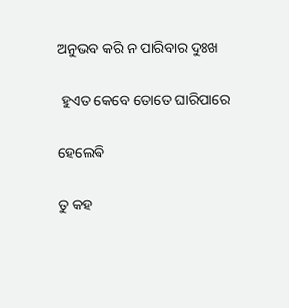ଅନୁଭବ କରି ନ ପାରିବାର ଦୁଃଖ

 ହୁଏତ କେବେ ତୋତେ ଘାରିପାରେ

ହେଲେଵି

ତୁ କହ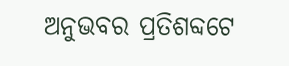ଅନୁଭବର ପ୍ରତିଶବ୍ଦଟେ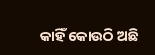କାହିଁ କୋଉଠି ଅଛି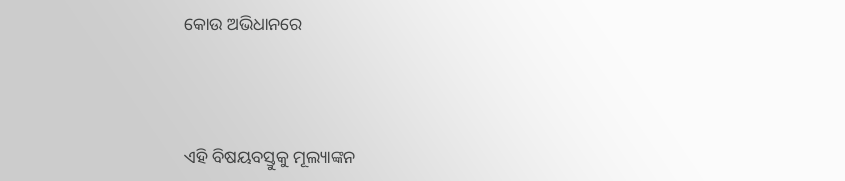କୋଉ ଅଭିଧାନରେ




ଏହି ବିଷୟବସ୍ତୁକୁ ମୂଲ୍ୟାଙ୍କନ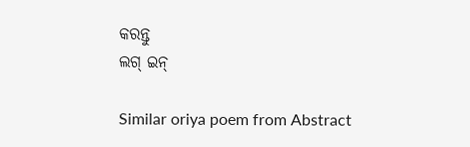କରନ୍ତୁ
ଲଗ୍ ଇନ୍

Similar oriya poem from Abstract